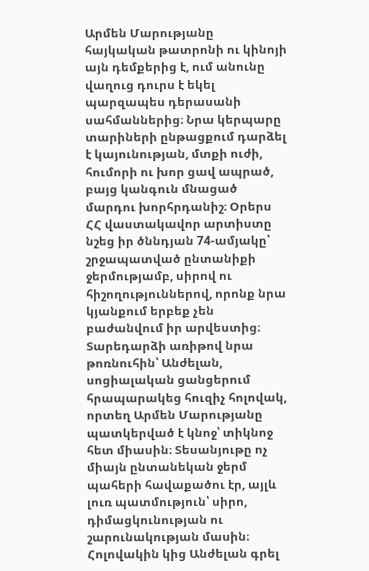Արմեն Մարությանը հայկական թատրոնի ու կինոյի այն դեմքերից է, ում անունը վաղուց դուրս է եկել պարզապես դերասանի սահմաններից։ Նրա կերպարը տարիների ընթացքում դարձել է կայունության, մտքի ուժի, հումորի ու խոր ցավ ապրած, բայց կանգուն մնացած մարդու խորհրդանիշ։ Օրերս ՀՀ վաստակավոր արտիստը նշեց իր ծննդյան 74-ամյակը՝ շրջապատված ընտանիքի ջերմությամբ, սիրով ու հիշողություններով, որոնք նրա կյանքում երբեք չեն բաժանվում իր արվեստից։
Տարեդարձի առիթով նրա թոռնուհին՝ Անժելան, սոցիալական ցանցերում հրապարակեց հուզիչ հոլովակ, որտեղ Արմեն Մարությանը պատկերված է կնոջ՝ տիկնոջ հետ միասին։ Տեսանյութը ոչ միայն ընտանեկան ջերմ պահերի հավաքածու էր, այլև լուռ պատմություն՝ սիրո, դիմացկունության ու շարունակության մասին։ Հոլովակին կից Անժելան գրել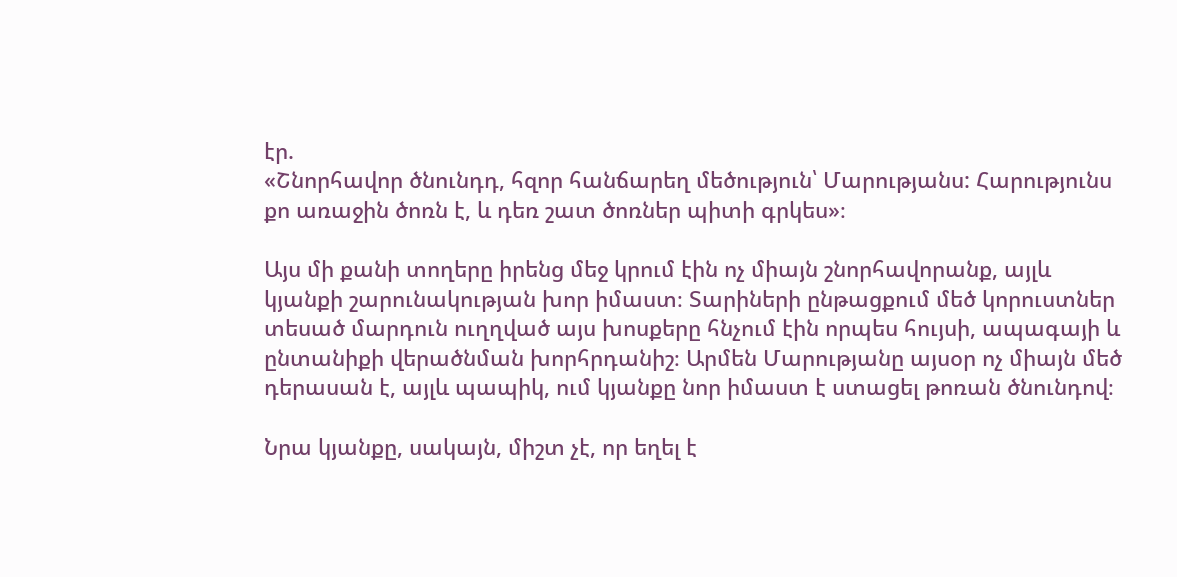էր.
«Շնորհավոր ծնունդդ, հզոր հանճարեղ մեծություն՝ Մարությանս: Հարությունս քո առաջին ծոռն է, և դեռ շատ ծոռներ պիտի գրկես»։

Այս մի քանի տողերը իրենց մեջ կրում էին ոչ միայն շնորհավորանք, այլև կյանքի շարունակության խոր իմաստ։ Տարիների ընթացքում մեծ կորուստներ տեսած մարդուն ուղղված այս խոսքերը հնչում էին որպես հույսի, ապագայի և ընտանիքի վերածնման խորհրդանիշ։ Արմեն Մարությանը այսօր ոչ միայն մեծ դերասան է, այլև պապիկ, ում կյանքը նոր իմաստ է ստացել թոռան ծնունդով։

Նրա կյանքը, սակայն, միշտ չէ, որ եղել է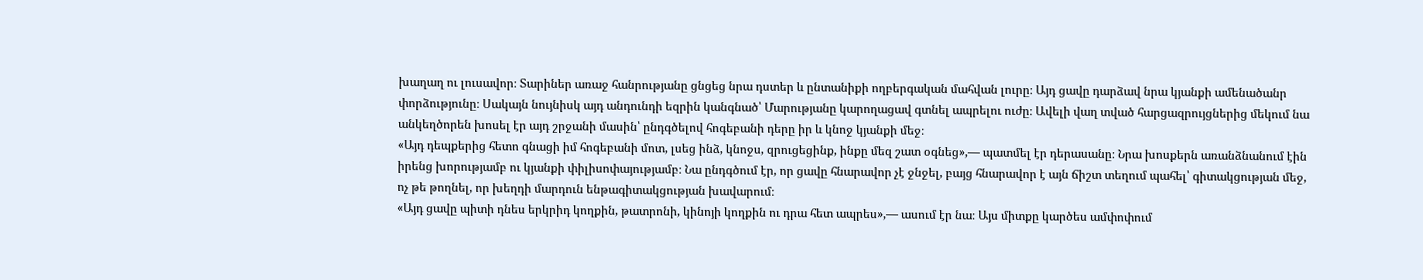խաղաղ ու լուսավոր։ Տարիներ առաջ հանրությանը ցնցեց նրա դստեր և ընտանիքի ողբերգական մահվան լուրը։ Այդ ցավը դարձավ նրա կյանքի ամենածանր փորձությունը։ Սակայն նույնիսկ այդ անդունդի եզրին կանգնած՝ Մարությանը կարողացավ գտնել ապրելու ուժը։ Ավելի վաղ տված հարցազրույցներից մեկում նա անկեղծորեն խոսել էր այդ շրջանի մասին՝ ընդգծելով հոգեբանի դերը իր և կնոջ կյանքի մեջ։
«Այդ դեպքերից հետո գնացի իմ հոգեբանի մոտ, լսեց ինձ, կնոջս, զրուցեցինք, ինքը մեզ շատ օգնեց»,— պատմել էր դերասանը։ Նրա խոսքերն առանձնանում էին իրենց խորությամբ ու կյանքի փիլիսոփայությամբ։ Նա ընդգծում էր, որ ցավը հնարավոր չէ ջնջել, բայց հնարավոր է այն ճիշտ տեղում պահել՝ գիտակցության մեջ, ոչ թե թողնել, որ խեղդի մարդուն ենթագիտակցության խավարում։
«Այդ ցավը պիտի դնես երկրիդ կողքին, թատրոնի, կինոյի կողքին ու դրա հետ ապրես»,— ասում էր նա։ Այս միտքը կարծես ամփոփում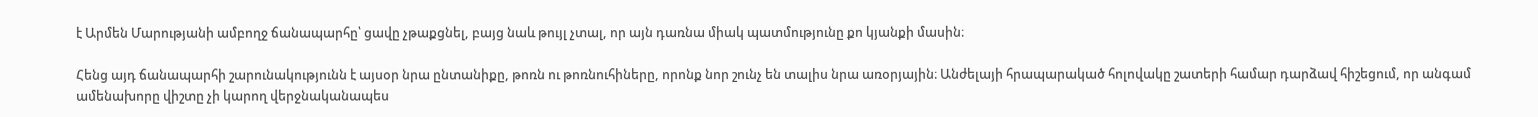է Արմեն Մարությանի ամբողջ ճանապարհը՝ ցավը չթաքցնել, բայց նաև թույլ չտալ, որ այն դառնա միակ պատմությունը քո կյանքի մասին։

Հենց այդ ճանապարհի շարունակությունն է այսօր նրա ընտանիքը, թոռն ու թոռնուհիները, որոնք նոր շունչ են տալիս նրա առօրյային։ Անժելայի հրապարակած հոլովակը շատերի համար դարձավ հիշեցում, որ անգամ ամենախորը վիշտը չի կարող վերջնականապես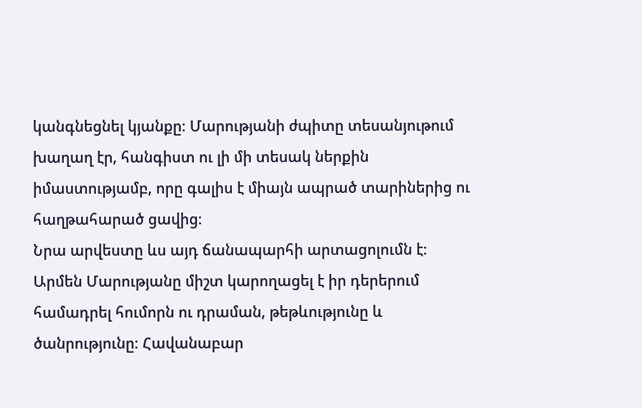կանգնեցնել կյանքը։ Մարությանի ժպիտը տեսանյութում խաղաղ էր, հանգիստ ու լի մի տեսակ ներքին իմաստությամբ, որը գալիս է միայն ապրած տարիներից ու հաղթահարած ցավից։
Նրա արվեստը ևս այդ ճանապարհի արտացոլումն է։ Արմեն Մարությանը միշտ կարողացել է իր դերերում համադրել հումորն ու դրաման, թեթևությունը և ծանրությունը։ Հավանաբար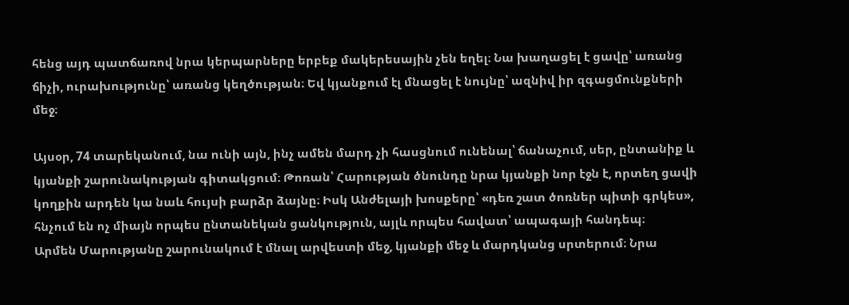հենց այդ պատճառով նրա կերպարները երբեք մակերեսային չեն եղել։ Նա խաղացել է ցավը՝ առանց ճիչի, ուրախությունը՝ առանց կեղծության։ Եվ կյանքում էլ մնացել է նույնը՝ ազնիվ իր զգացմունքների մեջ։

Այսօր, 74 տարեկանում, նա ունի այն, ինչ ամեն մարդ չի հասցնում ունենալ՝ ճանաչում, սեր, ընտանիք և կյանքի շարունակության գիտակցում։ Թոռան՝ Հարության ծնունդը նրա կյանքի նոր էջն է, որտեղ ցավի կողքին արդեն կա նաև հույսի բարձր ձայնը։ Իսկ Անժելայի խոսքերը՝ «դեռ շատ ծոռներ պիտի գրկես», հնչում են ոչ միայն որպես ընտանեկան ցանկություն, այլև որպես հավատ՝ ապագայի հանդեպ։
Արմեն Մարությանը շարունակում է մնալ արվեստի մեջ, կյանքի մեջ և մարդկանց սրտերում։ Նրա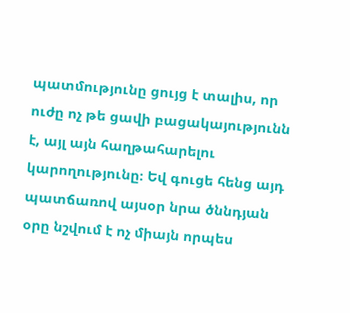պատմությունը ցույց է տալիս, որ ուժը ոչ թե ցավի բացակայությունն է, այլ այն հաղթահարելու կարողությունը։ Եվ գուցե հենց այդ պատճառով այսօր նրա ծննդյան օրը նշվում է ոչ միայն որպես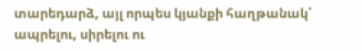տարեդարձ, այլ որպես կյանքի հաղթանակ՝ ապրելու, սիրելու ու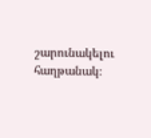շարունակելու հաղթանակ։